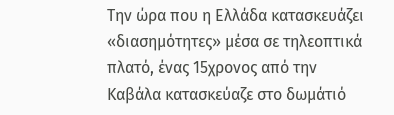Την ώρα που η Ελλάδα κατασκευάζει «διασημότητες» μέσα σε τηλεοπτικά πλατό, ένας 15χρονος από την Καβάλα κατασκεύαζε στο δωμάτιό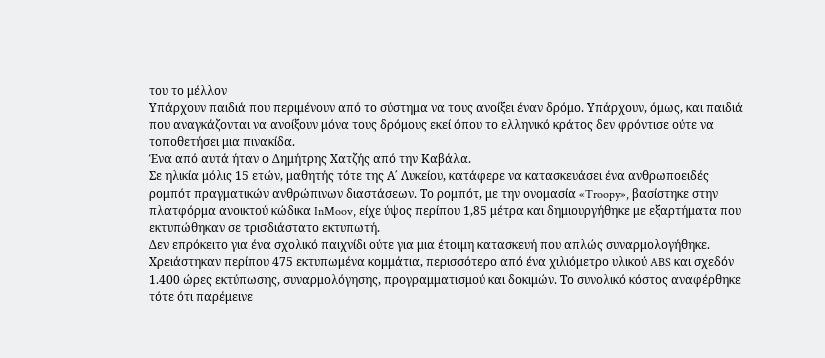του το μέλλον
Υπάρχουν παιδιά που περιμένουν από το σύστημα να τους ανοίξει έναν δρόμο. Υπάρχουν, όμως, και παιδιά που αναγκάζονται να ανοίξουν μόνα τους δρόμους εκεί όπου το ελληνικό κράτος δεν φρόντισε ούτε να τοποθετήσει μια πινακίδα.
Ένα από αυτά ήταν ο Δημήτρης Χατζής από την Καβάλα.
Σε ηλικία μόλις 15 ετών, μαθητής τότε της Α΄ Λυκείου, κατάφερε να κατασκευάσει ένα ανθρωποειδές ρομπότ πραγματικών ανθρώπινων διαστάσεων. Το ρομπότ, με την ονομασία «Troopy», βασίστηκε στην πλατφόρμα ανοικτού κώδικα InMoov, είχε ύψος περίπου 1,85 μέτρα και δημιουργήθηκε με εξαρτήματα που εκτυπώθηκαν σε τρισδιάστατο εκτυπωτή.
Δεν επρόκειτο για ένα σχολικό παιχνίδι ούτε για μια έτοιμη κατασκευή που απλώς συναρμολογήθηκε.
Χρειάστηκαν περίπου 475 εκτυπωμένα κομμάτια, περισσότερο από ένα χιλιόμετρο υλικού ABS και σχεδόν 1.400 ώρες εκτύπωσης, συναρμολόγησης, προγραμματισμού και δοκιμών. Το συνολικό κόστος αναφέρθηκε τότε ότι παρέμεινε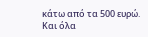κάτω από τα 500 ευρώ.
Και όλα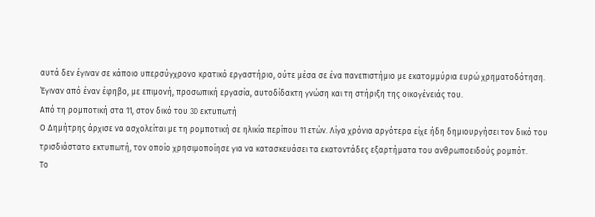αυτά δεν έγιναν σε κάποιο υπερσύγχρονο κρατικό εργαστήριο, ούτε μέσα σε ένα πανεπιστήμιο με εκατομμύρια ευρώ χρηματοδότηση.
Έγιναν από έναν έφηβο, με επιμονή, προσωπική εργασία, αυτοδίδακτη γνώση και τη στήριξη της οικογένειάς του.
Από τη ρομποτική στα 11, στον δικό του 3D εκτυπωτή
Ο Δημήτρης άρχισε να ασχολείται με τη ρομποτική σε ηλικία περίπου 11 ετών. Λίγα χρόνια αργότερα είχε ήδη δημιουργήσει τον δικό του τρισδιάστατο εκτυπωτή, τον οποίο χρησιμοποίησε για να κατασκευάσει τα εκατοντάδες εξαρτήματα του ανθρωποειδούς ρομπότ.
Το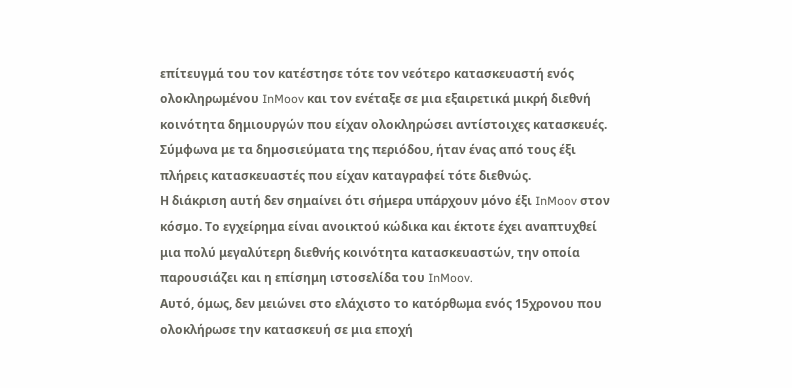επίτευγμά του τον κατέστησε τότε τον νεότερο κατασκευαστή ενός ολοκληρωμένου InMoov και τον ενέταξε σε μια εξαιρετικά μικρή διεθνή κοινότητα δημιουργών που είχαν ολοκληρώσει αντίστοιχες κατασκευές. Σύμφωνα με τα δημοσιεύματα της περιόδου, ήταν ένας από τους έξι πλήρεις κατασκευαστές που είχαν καταγραφεί τότε διεθνώς.
Η διάκριση αυτή δεν σημαίνει ότι σήμερα υπάρχουν μόνο έξι InMoov στον κόσμο. Το εγχείρημα είναι ανοικτού κώδικα και έκτοτε έχει αναπτυχθεί μια πολύ μεγαλύτερη διεθνής κοινότητα κατασκευαστών, την οποία παρουσιάζει και η επίσημη ιστοσελίδα του InMoov.
Αυτό, όμως, δεν μειώνει στο ελάχιστο το κατόρθωμα ενός 15χρονου που ολοκλήρωσε την κατασκευή σε μια εποχή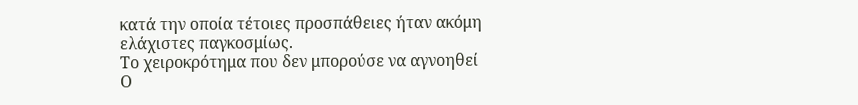κατά την οποία τέτοιες προσπάθειες ήταν ακόμη ελάχιστες παγκοσμίως.
Το χειροκρότημα που δεν μπορούσε να αγνοηθεί
Ο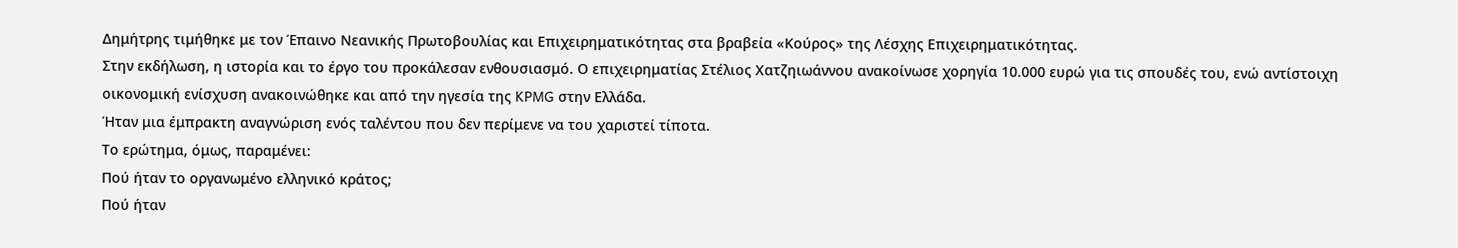Δημήτρης τιμήθηκε με τον Έπαινο Νεανικής Πρωτοβουλίας και Επιχειρηματικότητας στα βραβεία «Κούρος» της Λέσχης Επιχειρηματικότητας.
Στην εκδήλωση, η ιστορία και το έργο του προκάλεσαν ενθουσιασμό. Ο επιχειρηματίας Στέλιος Χατζηιωάννου ανακοίνωσε χορηγία 10.000 ευρώ για τις σπουδές του, ενώ αντίστοιχη οικονομική ενίσχυση ανακοινώθηκε και από την ηγεσία της KPMG στην Ελλάδα.
Ήταν μια έμπρακτη αναγνώριση ενός ταλέντου που δεν περίμενε να του χαριστεί τίποτα.
Το ερώτημα, όμως, παραμένει:
Πού ήταν το οργανωμένο ελληνικό κράτος;
Πού ήταν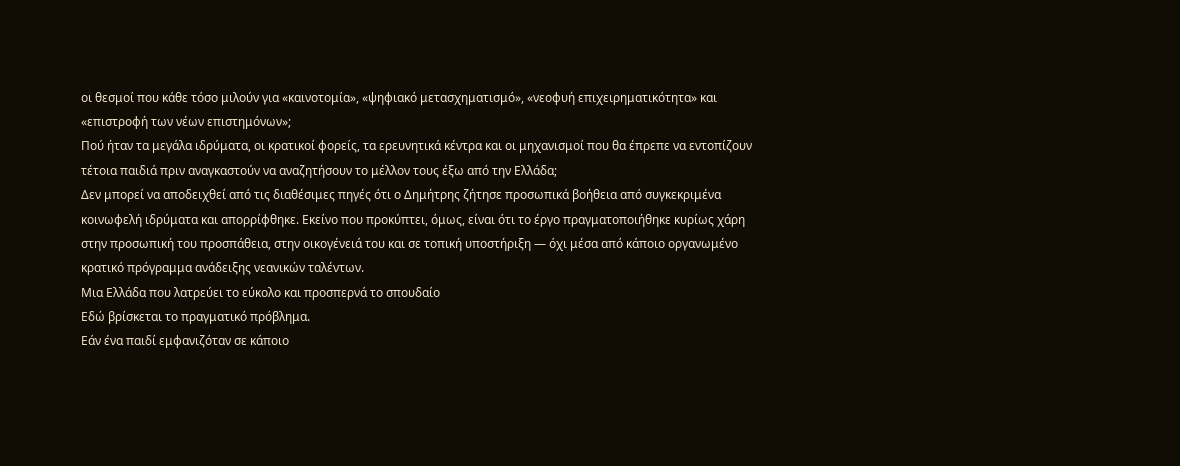οι θεσμοί που κάθε τόσο μιλούν για «καινοτομία», «ψηφιακό μετασχηματισμό», «νεοφυή επιχειρηματικότητα» και «επιστροφή των νέων επιστημόνων»;
Πού ήταν τα μεγάλα ιδρύματα, οι κρατικοί φορείς, τα ερευνητικά κέντρα και οι μηχανισμοί που θα έπρεπε να εντοπίζουν τέτοια παιδιά πριν αναγκαστούν να αναζητήσουν το μέλλον τους έξω από την Ελλάδα;
Δεν μπορεί να αποδειχθεί από τις διαθέσιμες πηγές ότι ο Δημήτρης ζήτησε προσωπικά βοήθεια από συγκεκριμένα κοινωφελή ιδρύματα και απορρίφθηκε. Εκείνο που προκύπτει, όμως, είναι ότι το έργο πραγματοποιήθηκε κυρίως χάρη στην προσωπική του προσπάθεια, στην οικογένειά του και σε τοπική υποστήριξη — όχι μέσα από κάποιο οργανωμένο κρατικό πρόγραμμα ανάδειξης νεανικών ταλέντων.
Μια Ελλάδα που λατρεύει το εύκολο και προσπερνά το σπουδαίο
Εδώ βρίσκεται το πραγματικό πρόβλημα.
Εάν ένα παιδί εμφανιζόταν σε κάποιο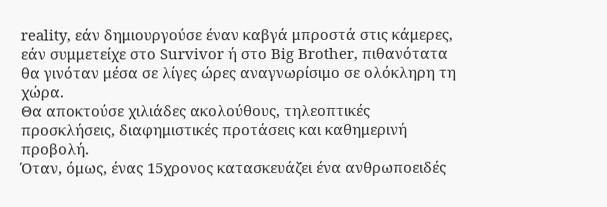reality, εάν δημιουργούσε έναν καβγά μπροστά στις κάμερες, εάν συμμετείχε στο Survivor ή στο Big Brother, πιθανότατα θα γινόταν μέσα σε λίγες ώρες αναγνωρίσιμο σε ολόκληρη τη χώρα.
Θα αποκτούσε χιλιάδες ακολούθους, τηλεοπτικές προσκλήσεις, διαφημιστικές προτάσεις και καθημερινή προβολή.
Όταν, όμως, ένας 15χρονος κατασκευάζει ένα ανθρωποειδές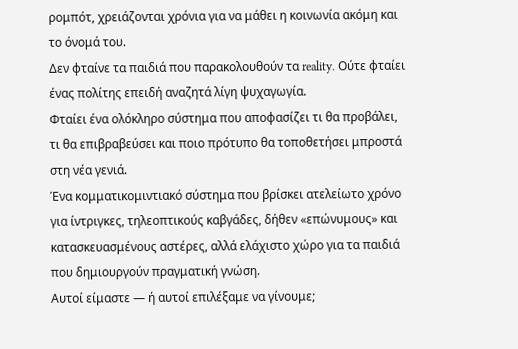ρομπότ, χρειάζονται χρόνια για να μάθει η κοινωνία ακόμη και το όνομά του.
Δεν φταίνε τα παιδιά που παρακολουθούν τα reality. Ούτε φταίει ένας πολίτης επειδή αναζητά λίγη ψυχαγωγία.
Φταίει ένα ολόκληρο σύστημα που αποφασίζει τι θα προβάλει, τι θα επιβραβεύσει και ποιο πρότυπο θα τοποθετήσει μπροστά στη νέα γενιά.
Ένα κομματικομιντιακό σύστημα που βρίσκει ατελείωτο χρόνο για ίντριγκες, τηλεοπτικούς καβγάδες, δήθεν «επώνυμους» και κατασκευασμένους αστέρες, αλλά ελάχιστο χώρο για τα παιδιά που δημιουργούν πραγματική γνώση.
Αυτοί είμαστε — ή αυτοί επιλέξαμε να γίνουμε;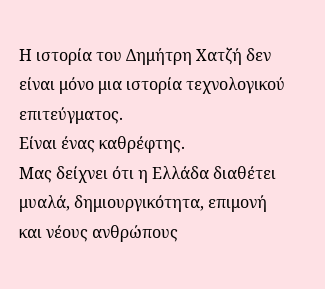Η ιστορία του Δημήτρη Χατζή δεν είναι μόνο μια ιστορία τεχνολογικού επιτεύγματος.
Είναι ένας καθρέφτης.
Μας δείχνει ότι η Ελλάδα διαθέτει μυαλά, δημιουργικότητα, επιμονή και νέους ανθρώπους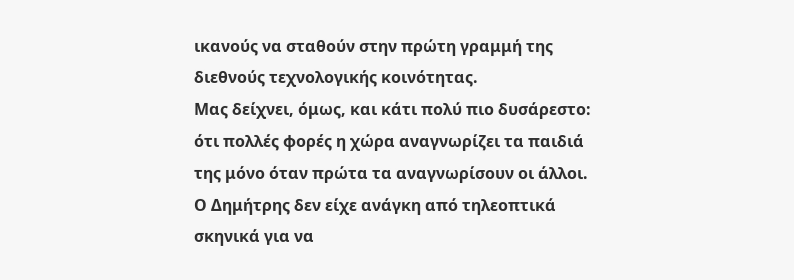ικανούς να σταθούν στην πρώτη γραμμή της διεθνούς τεχνολογικής κοινότητας.
Μας δείχνει, όμως, και κάτι πολύ πιο δυσάρεστο: ότι πολλές φορές η χώρα αναγνωρίζει τα παιδιά της μόνο όταν πρώτα τα αναγνωρίσουν οι άλλοι.
Ο Δημήτρης δεν είχε ανάγκη από τηλεοπτικά σκηνικά για να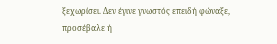ξεχωρίσει. Δεν έγινε γνωστός επειδή φώναξε, προσέβαλε ή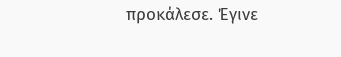προκάλεσε. Έγινε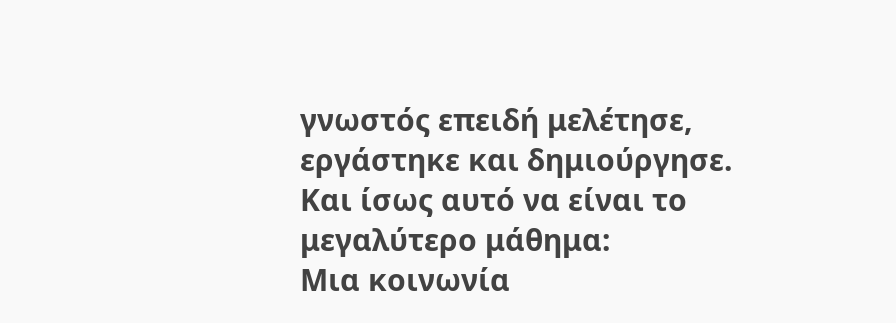γνωστός επειδή μελέτησε, εργάστηκε και δημιούργησε.
Και ίσως αυτό να είναι το μεγαλύτερο μάθημα:
Μια κοινωνία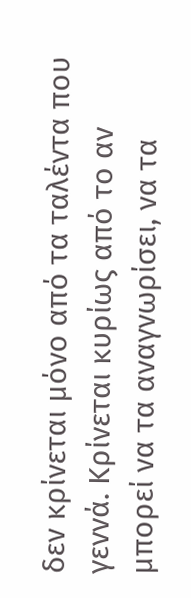δεν κρίνεται μόνο από τα ταλέντα που γεννά. Κρίνεται κυρίως από το αν μπορεί να τα αναγνωρίσει, να τα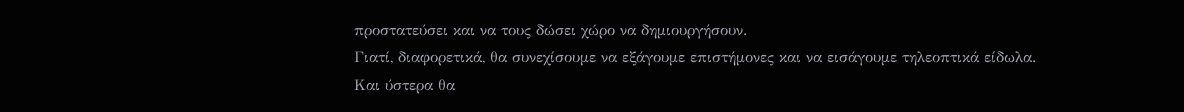προστατεύσει και να τους δώσει χώρο να δημιουργήσουν.
Γιατί, διαφορετικά, θα συνεχίσουμε να εξάγουμε επιστήμονες και να εισάγουμε τηλεοπτικά είδωλα.
Και ύστερα θα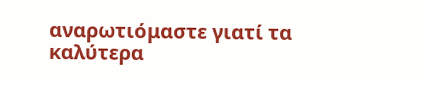αναρωτιόμαστε γιατί τα καλύτερα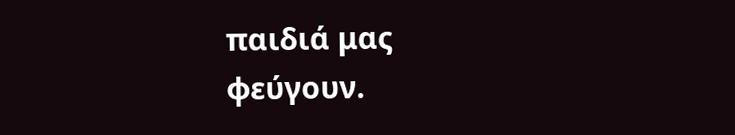παιδιά μας φεύγουν.